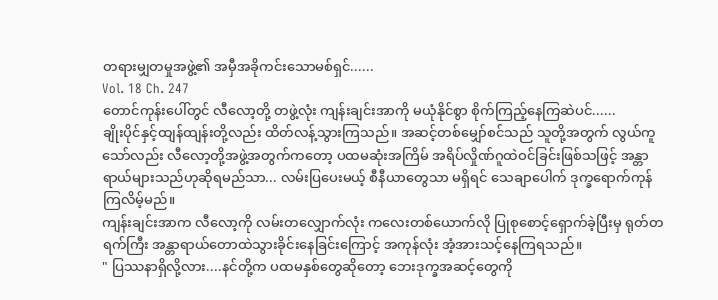တရားမျှတမှုအဖွဲ့၏ အမှီအခိုကင်းသောမစ်ရှင်......
Vol. 18 Ch. 247
တောင်ကုန်းပေါ်တွင် လီလော့တို့ တဖွဲ့လုံး ကျန်းချင်းအာကို မယုံနိုင်စွာ စိုက်ကြည့်နေကြဆဲပင်......
ချိုးပိုင်နှင့်ထျန်ထျန်းတို့လည်း ထိတ်လန့်သွားကြသည်။ အဆင့်တစ်မျှော်စင်သည် သူတို့အတွက် လွယ်ကူသော်လည်း လီလော့တို့အဖွဲ့အတွက်ကတော့ ပထမဆုံးအကြိမ် အရိပ်လှိုဏ်ဂူထဲဝင်ခြင်းဖြစ်သဖြင့် အန္တာရာယ်များသည်ဟုဆိုရမည်သာ... လမ်းပြပေးမယ့် စီနီယာတွေသာ မရှိရင် သေချာပေါက် ဒုက္ခရောက်ကုန်ကြလိမ့်မည်။
ကျန်းချင်းအာက လီလော့ကို လမ်းတလျှောက်လုံး ကလေးတစ်ယောက်လို ပြုစုစောင့်ရှောက်ခဲ့ပြီးမှ ရုတ်တရက်ကြီး အန္တာရာယ်တောထဲသွားခိုင်းနေခြင်းကြောင့် အကုန်လုံး အံ့အားသင့်နေကြရသည်။
" ပြဿနာရှိလို့လား....နင်တို့က ပထမနှစ်တွေဆိုတော့ ဘေးဒုက္ခအဆင့်တွေကို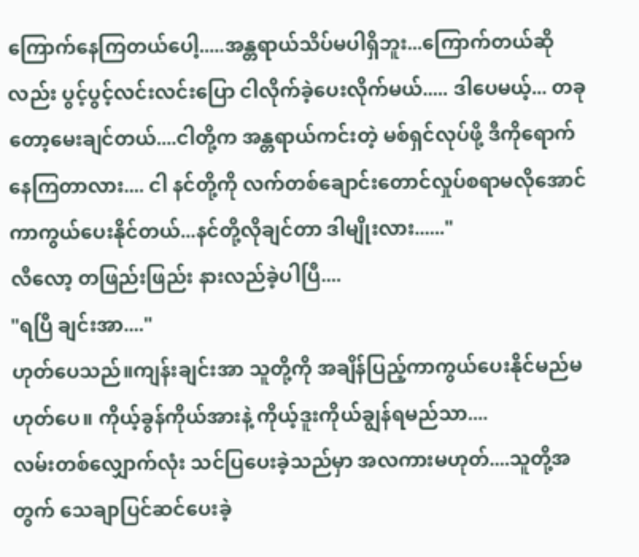ကြောက်နေကြတယ်ပေါ့.....အန္တရာယ်သိပ်မပါရှိဘူး...ကြောက်တယ်ဆိုလည်း ပွင့်ပွင့်လင်းလင်းပြော ငါလိုက်ခဲ့ပေးလိုက်မယ်..... ဒါပေမယ့်... တခုတော့မေးချင်တယ်....ငါတို့က အန္တရာယ်ကင်းတဲ့ မစ်ရှင်လုပ်ဖို့ ဒီကိုရောက်နေကြတာလား.... ငါ နင်တို့ကို လက်တစ်ချောင်းတောင်လှုပ်စရာမလိုအောင် ကာကွယ်ပေးနိုင်တယ်...နင်တို့လိုချင်တာ ဒါမျိုးလား......"
လီလော့ တဖြည်းဖြည်း နားလည်ခဲ့ပါပြီ....
"ရပြီ ချင်းအာ...."
ဟုတ်ပေသည်။ကျန်းချင်းအာ သူတို့ကို အချိန်ပြည့်ကာကွယ်ပေးနိုင်မည်မဟုတ်ပေ။ ကိုယ့်ခွန်ကိုယ်အားနဲ့ ကိုယ့်ဒူးကိုယ်ချွန်ရမည်သာ....
လမ်းတစ်လျှောက်လုံး သင်ပြပေးခဲ့သည်မှာ အလကားမဟုတ်....သူတို့အတွက် သေချာပြင်ဆင်ပေးခဲ့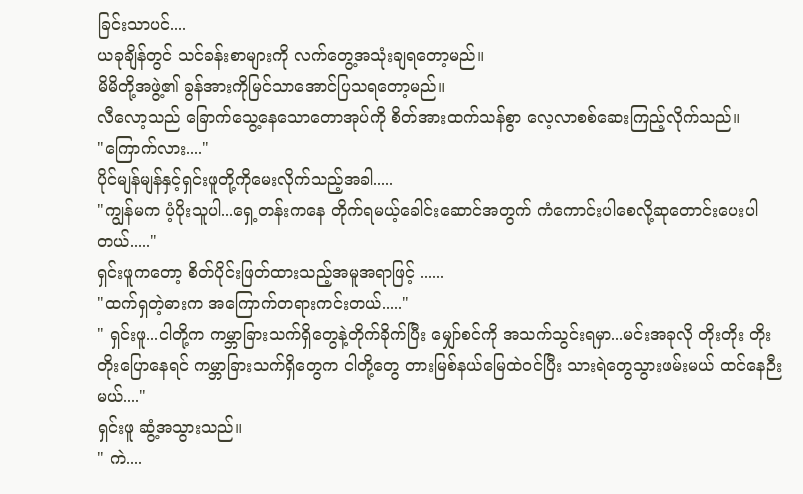ခြင်းသာပင်....
ယခုချိန်တွင် သင်ခန်းစာများကို လက်တွေ့အသုံးချရတော့မည်။
မိမိတို့အဖွဲ့၏ ခွန်အားကိုမြင်သာအောင်ပြသရတော့မည်။
လီလော့သည် ခြောက်သွေ့နေသောတောအုပ်ကို စိတ်အားထက်သန်စွာ လေ့လာစစ်ဆေးကြည့်လိုက်သည်။
"ကြောက်လား...."
ပိုင်မျန်မျန်နှင့်ရှင်းဖူတို့ကိုမေးလိုက်သည့်အခါ.....
"ကျွန်မက ပံ့ပိုးသူပါ...ရှေ့တန်းကနေ တိုက်ရမယ့်ခေါင်းဆောင်အတွက် ကံကောင်းပါစေလို့ဆုတောင်းပေးပါတယ်....."
ရှင်းဖူကတော့ စိတ်ပိုင်းဖြတ်ထားသည့်အမူအရာဖြင့် ......
"ထက်ရှတဲ့ဓားက အကြောက်တရားကင်းတယ်....."
" ရှင်းဖူ...ငါတို့က ကမ္ဘာခြားသက်ရှိတွေနဲ့တိုက်ခိုက်ပြီး မျှော်စင်ကို အသက်သွင်းရမှာ...မင်းအခုလို တိုးတိုး တိုးတိုးပြောနေရင် ကမ္ဘာခြားသက်ရှိတွေက ငါတို့တွေ တားမြစ်နယ်မြေထဲဝင်ပြီး သားရဲတွေသွားဖမ်းမယ် ထင်နေဉီးမယ်...."
ရှင်းဖူ ဆွံ့အသွားသည်။
" ကဲ....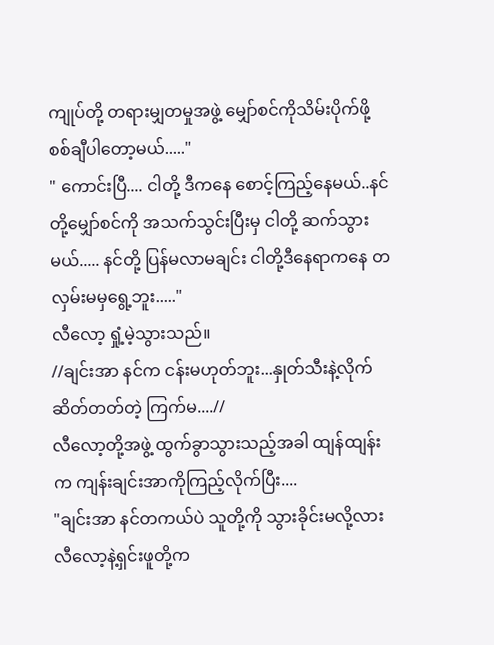ကျုပ်တို့ တရားမျှတမှုအဖွဲ့ မျှော်စင်ကိုသိမ်းပိုက်ဖို့ စစ်ချီပါတော့မယ်....."
" ကောင်းပြီ.... ငါတို့ ဒီကနေ စောင့်ကြည့်နေမယ်..နင်တို့မျှော်စင်ကို အသက်သွင်းပြီးမှ ငါတို့ ဆက်သွားမယ်..... နင်တို့ ပြန်မလာမချင်း ငါတို့ဒီနေရာကနေ တလှမ်းမမှရွေ့ဘူး....."
လီလော့ ရှုံ့မဲ့သွားသည်။
//ချင်းအာ နင်က ငန်းမဟုတ်ဘူး...နှုတ်သီးနဲ့လိုက်ဆိတ်တတ်တဲ့ ကြက်မ....//
လီလော့တို့အဖွဲ့ ထွက်ခွာသွားသည့်အခါ ထျန်ထျန်းက ကျန်းချင်းအာကိုကြည့်လိုက်ပြီး....
"ချင်းအာ နင်တကယ်ပဲ သူတို့ကို သွားခိုင်းမလို့လား လီလော့နဲ့ရှင်းဖူတို့က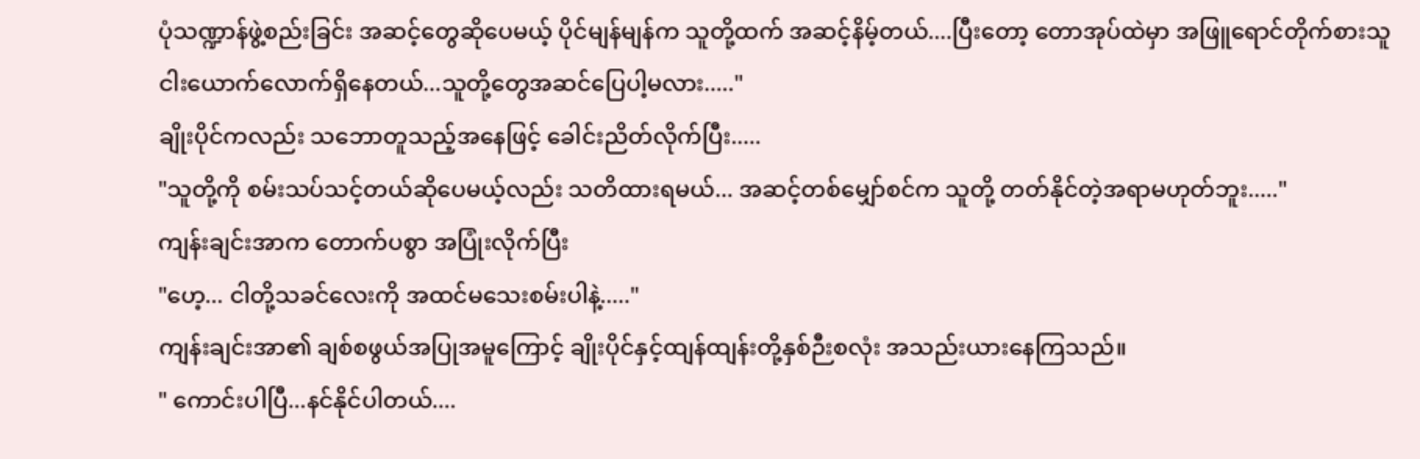ပုံသဏ္ဍာန်ဖွဲ့စည်းခြင်း အဆင့်တွေဆိုပေမယ့် ပိုင်မျန်မျန်က သူတို့ထက် အဆင့်နိမ့်တယ်....ပြီးတော့ တောအုပ်ထဲမှာ အဖြူရောင်တိုက်စားသူ ငါးယောက်လောက်ရှိနေတယ်...သူတို့တွေအဆင်ပြေပါ့မလား....."
ချိုးပိုင်ကလည်း သဘောတူသည့်အနေဖြင့် ခေါင်းညိတ်လိုက်ပြီး.....
"သူတို့ကို စမ်းသပ်သင့်တယ်ဆိုပေမယ့်လည်း သတိထားရမယ်... အဆင့်တစ်မျှော်စင်က သူတို့ တတ်နိုင်တဲ့အရာမဟုတ်ဘူး....."
ကျန်းချင်းအာက တောက်ပစွာ အပြုံးလိုက်ပြီး
"ဟေ့... ငါတို့သခင်လေးကို အထင်မသေးစမ်းပါနဲ့....."
ကျန်းချင်းအာ၏ ချစ်စဖွယ်အပြုအမူကြောင့် ချိုးပိုင်နှင့်ထျန်ထျန်းတို့နှစ်ဉီးစလုံး အသည်းယားနေကြသည်။
" ကောင်းပါပြီ...နင်နိုင်ပါတယ်....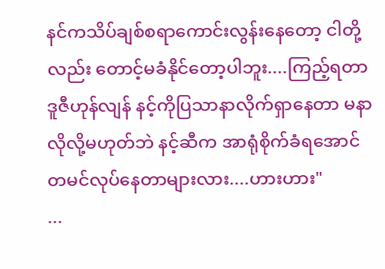နင်ကသိပ်ချစ်စရာကောင်းလွန်းနေတော့ ငါတို့လည်း တောင့်မခံနိုင်တော့ပါဘူး....ကြည့်ရတာ ဒူဇီဟုန်လျန် နင့်ကိုပြသာနာလိုက်ရှာနေတာ မနာလိုလို့မဟုတ်ဘဲ နင့်ဆီက အာရုံစိုက်ခံရအောင် တမင်လုပ်နေတာများလား....ဟားဟား"
...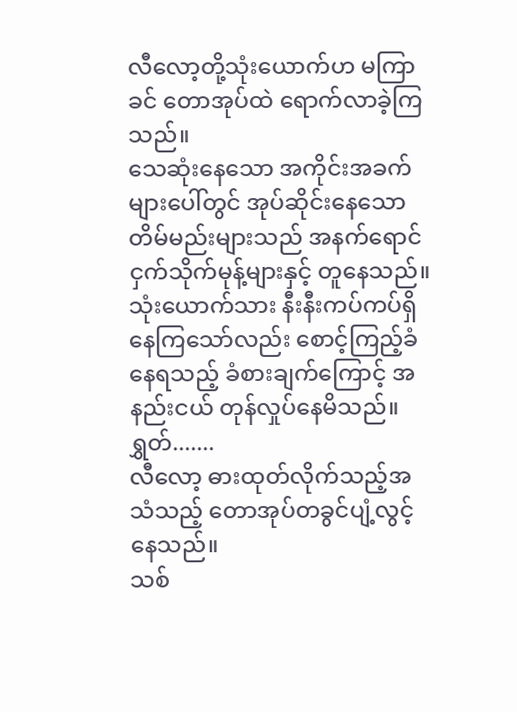လီလော့တို့သုံးယောက်ဟ မကြာခင် တောအုပ်ထဲ ရောက်လာခဲ့ကြသည်။
သေဆုံးနေသော အကိုင်းအခက်များပေါ်တွင် အုပ်ဆိုင်းနေသော တိမ်မည်းများသည် အနက်ရောင် ငှက်သိုက်မုန့်များနှင့် တူနေသည်။
သုံးယောက်သား နီးနီးကပ်ကပ်ရှိနေကြသော်လည်း စောင့်ကြည့်ခံနေရသည့် ခံစားချက်ကြောင့် အနည်းငယ် တုန်လှုပ်နေမိသည်။
ရွှတ်.......
လီလော့ ဓားထုတ်လိုက်သည့်အသံသည့် တောအုပ်တခွင်ပျံ့လွင့်နေသည်။
သစ်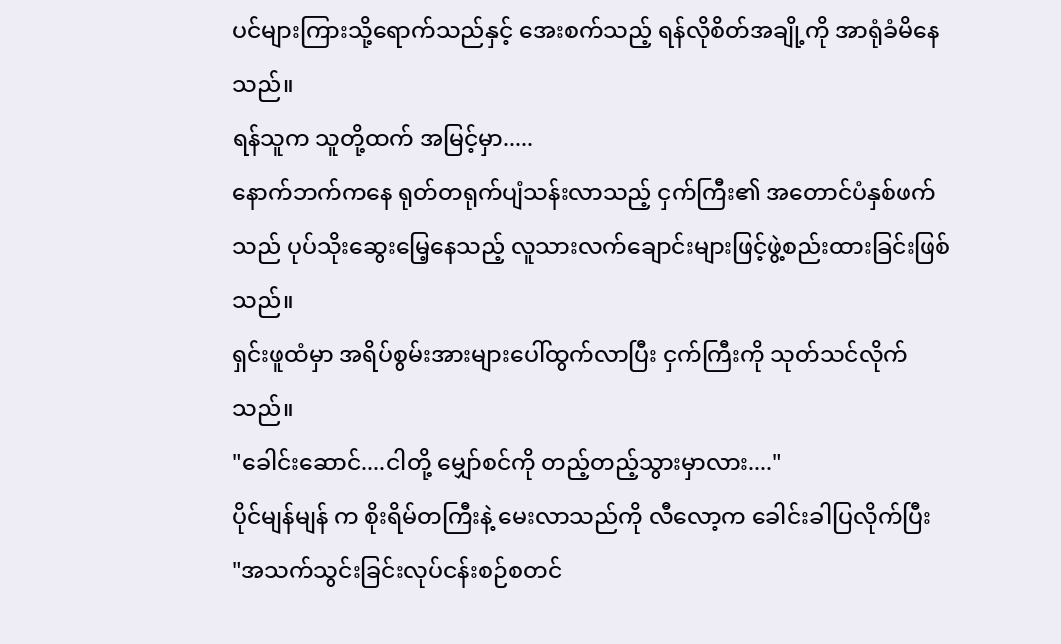ပင်များကြားသို့ရောက်သည်နှင့် အေးစက်သည့် ရန်လိုစိတ်အချို့ကို အာရုံခံမိနေသည်။
ရန်သူက သူတို့ထက် အမြင့်မှာ.....
နောက်ဘက်ကနေ ရုတ်တရုက်ပျံသန်းလာသည့် ငှက်ကြီး၏ အတောင်ပံနှစ်ဖက်သည် ပုပ်သိုးဆွေးမြေ့နေသည့် လူသားလက်ချောင်းများဖြင့်ဖွဲ့စည်းထားခြင်းဖြစ်သည်။
ရှင်းဖူထံမှာ အရိပ်စွမ်းအားများပေါ်ထွက်လာပြီး ငှက်ကြီးကို သုတ်သင်လိုက်သည်။
"ခေါင်းဆောင်....ငါတို့ မျှော်စင်ကို တည့်တည့်သွားမှာလား...."
ပိုင်မျန်မျန် က စိုးရိမ်တကြီးနဲ့ မေးလာသည်ကို လီလော့က ခေါင်းခါပြလိုက်ပြီး
"အသက်သွင်းခြင်းလုပ်ငန်းစဉ်စတင်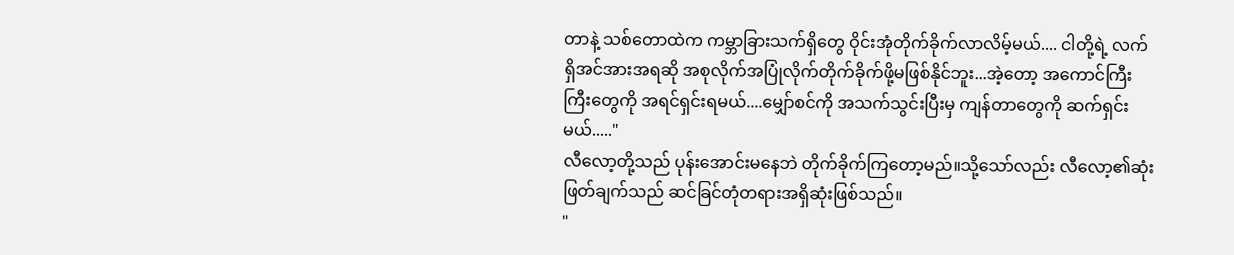တာနဲ့ သစ်တောထဲက ကမ္ဘာခြားသက်ရှိတွေ ဝိုင်းအုံတိုက်ခိုက်လာလိမ့်မယ်.... ငါတို့ရဲ့ လက်ရှိအင်အားအရဆို အစုလိုက်အပြုံလိုက်တိုက်ခိုက်ဖို့မဖြစ်နိုင်ဘူး...အဲ့တော့ အကောင်ကြီးကြီးတွေကို အရင်ရှင်းရမယ်....မျှော်စင်ကို အသက်သွင်းပြီးမှ ကျန်တာတွေကို ဆက်ရှင်းမယ်....."
လီလော့တို့သည် ပုန်းအောင်းမနေဘဲ တိုက်ခိုက်ကြတော့မည်။သို့သော်လည်း လီလော့၏ဆုံးဖြတ်ချက်သည် ဆင်ခြင်တုံတရားအရှိဆုံးဖြစ်သည်။
"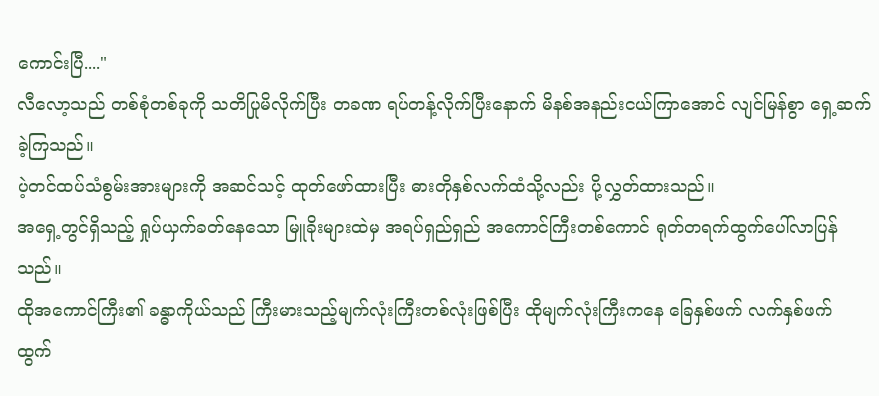ကောင်းပြီ...."
လီလော့သည် တစ်စုံတစ်ခုကို သတိပြုမိလိုက်ပြီး တခဏ ရပ်တန့်လိုက်ပြီးနောက် မိနစ်အနည်းငယ်ကြာအောင် လျင်မြန်စွာ ရှေ့ဆက်ခဲ့ကြသည်။
ပဲ့တင်ထပ်သံစွမ်းအားများကို အဆင်သင့် ထုတ်ဖော်ထားပြီး ဓားတိုနှစ်လက်ထံသို့လည်း ပို့လွှတ်ထားသည်။
အရှေ့တွင်ရှိသည့် ရှုပ်ယှက်ခတ်နေသော မြူခိုးများထဲမှ အရပ်ရှည်ရှည် အကောင်ကြီးတစ်ကောင် ရုတ်တရက်ထွက်ပေါ်လာပြန်သည်။
ထိုအကောင်ကြီး၏ ခန္ဓာကိုယ်သည် ကြီးမားသည့်မျက်လုံးကြီးတစ်လုံးဖြစ်ပြီး ထိုမျက်လုံးကြီးကနေ ခြေနှစ်ဖက် လက်နှစ်ဖက် ထွက်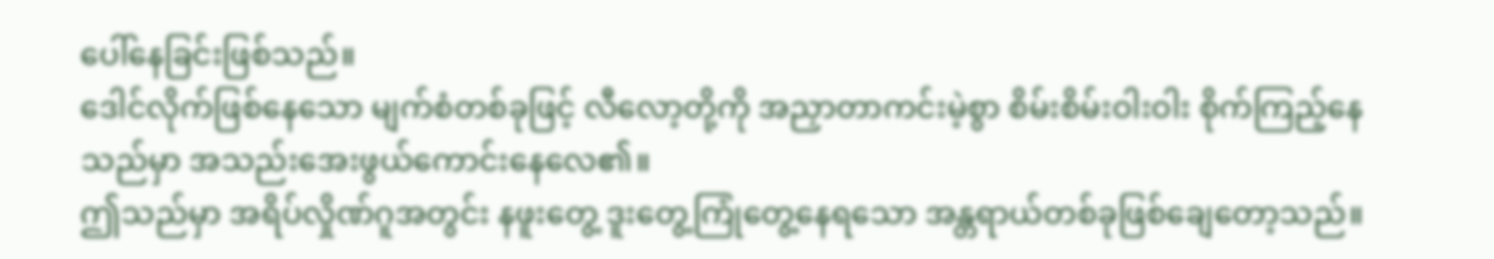ပေါ်နေခြင်းဖြစ်သည်။
ဒေါင်လိုက်ဖြစ်နေသော မျက်စံတစ်ခုဖြင့် လီလော့တို့ကို အညှာတာကင်းမဲ့စွာ စိမ်းစိမ်းဝါးဝါး စိုက်ကြည့်နေသည်မှာ အသည်းအေးဖွယ်ကောင်းနေလေ၏။
ဤသည်မှာ အရိပ်လှိုဏ်ဂူအတွင်း နဖူးတွေ့ ဒူးတွေ့ကြုံတွေ့နေရသော အန္တရာယ်တစ်ခုဖြစ်ချေတော့သည်။